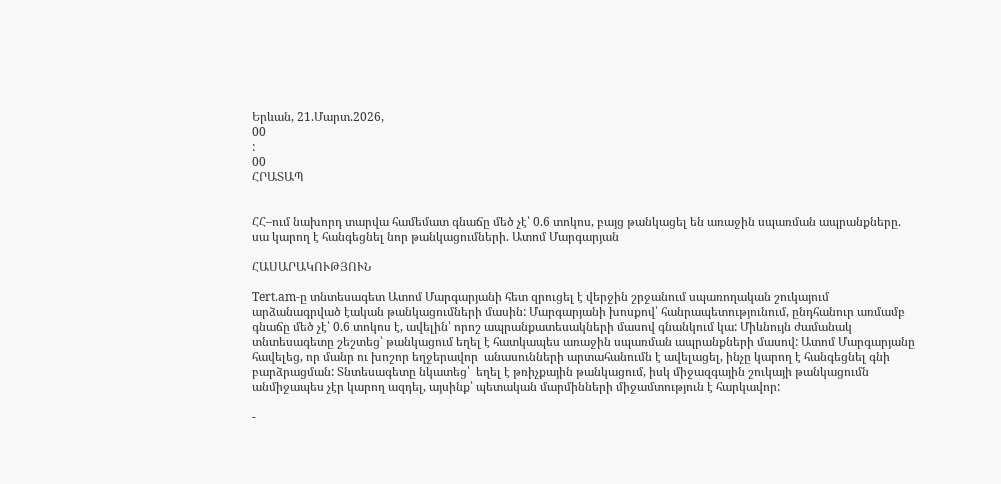Երևան, 21.Մարտ.2026,
00
:
00
ՀՐԱՏԱՊ


ՀՀ–ում նախորդ տարվա համեմատ գնաճը մեծ չէ՝ 0.6 տոկոս, բայց թանկացել են առաջին սպառման ապրանքները. սա կարող է հանգեցնել նոր թանկացումների. Ատոմ Մարգարյան

ՀԱՍԱՐԱԿՈՒԹՅՈՒՆ

Tert.am-ը տնտեսագետ Ատոմ Մարգարյանի հետ զրուցել է վերջին շրջանում սպառողական շուկայում արձանագրված էական թանկացումների մասին: Մարգարյանի խոսքով՝ հանրապետությունում, ընդհանուր առմամբ գնաճը մեծ չէ՝ 0.6 տոկոս է, ավելին՝ որոշ ապրանքատեսակների մասով գնանկում կա: Միևնույն ժամանակ տնտեսագետը շեշտեց՝ թանկացում եղել է հատկապես առաջին սպառման ապրանքների մասով: Ատոմ Մարգարյանը հավելեց, որ մանր ու խոշոր եղջերավոր  անասունների արտահանումն է ավելացել, ինչը կարող է հանգեցնել գնի բարձրացման: Տնտեսագետը նկատեց՝  եղել է թռիչքային թանկացում, իսկ միջազգային շուկայի թանկացումն անմիջապես չէր կարող ազդել, այսինք՝ պետական մարմինների միջամտություն է հարկավոր:

-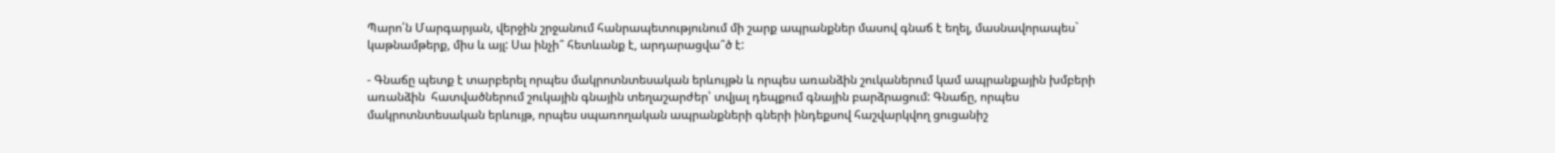Պարո՛ն Մարգարյան, վերջին շրջանում հանրապետությունում մի շարք ապրանքներ մասով գնաճ է եղել, մասնավորապես` կաթնամթերք, միս և այլ: Սա ինչի՞ հետևանք է, արդարացվա՞ծ է:

- Գնաճը պետք է տարբերել որպես մակրոտնտեսական երևույթն և որպես առանձին շուկաներում կամ ապրանքային խմբերի առանձին  հատվածներում շուկային գնային տեղաշարժեր՝ տվյալ դեպքում գնային բարձրացում: Գնաճը, որպես մակրոտնտեսական երևույթ, որպես սպառողական ապրանքների գների ինդեքսով հաշվարկվող ցուցանիշ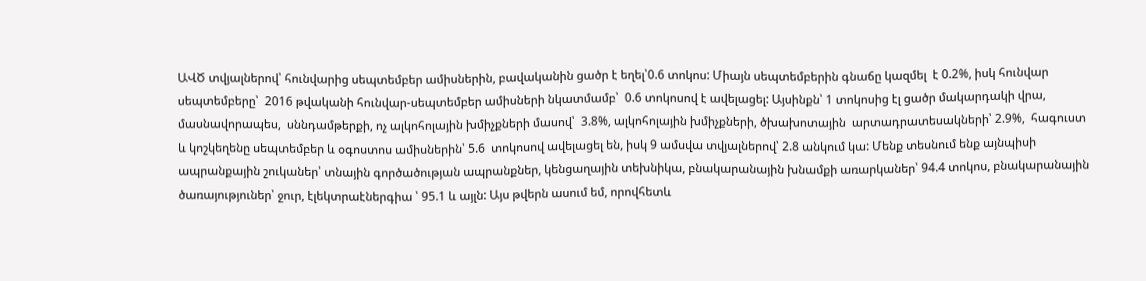ԱՎԾ տվյալներով՝ հունվարից սեպտեմբեր ամիսներին, բավականին ցածր է եղել՝0.6 տոկոս: Միայն սեպտեմբերին գնաճը կազմել  է 0.2%, իսկ հունվար սեպտեմբերը՝  2016 թվականի հունվար-սեպտեմբեր ամիսների նկատմամբ՝  0.6 տոկոսով է ավելացել: Այսինքն՝ 1 տոկոսից էլ ցածր մակարդակի վրա, մասնավորապես,  սննդամթերքի, ոչ ալկոհոլային խմիչքների մասով՝  3.8%, ալկոհոլային խմիչքների, ծխախոտային  արտադրատեսակների՝ 2.9%,  հագուստ և կոշկեղենը սեպտեմբեր և օգոստոս ամիսներին՝ 5.6  տոկոսով ավելացել են, իսկ 9 ամսվա տվյալներով՝ 2.8 անկում կա: Մենք տեսնում ենք այնպիսի ապրանքային շուկաներ՝ տնային գործածության ապրանքներ, կենցաղային տեխնիկա, բնակարանային խնամքի առարկաներ՝ 94.4 տոկոս, բնակարանային ծառայություներ՝ ջուր, էլեկտրաէներգիա ՝ 95.1 և այլն: Այս թվերն ասում եմ, որովհետև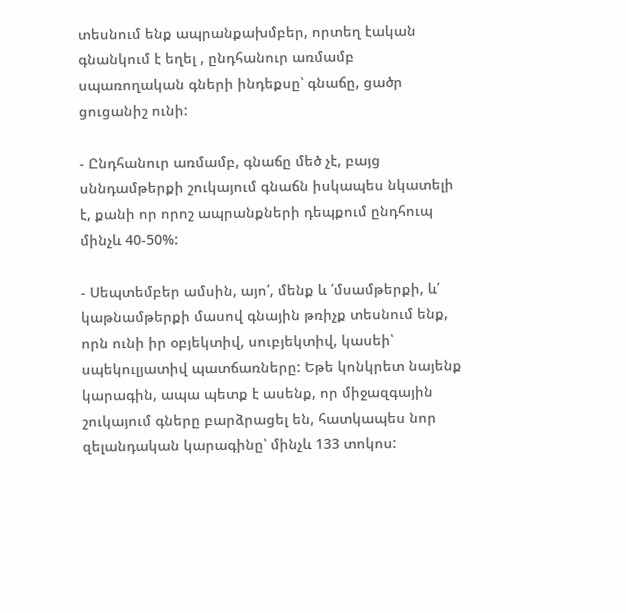տեսնում ենք ապրանքախմբեր, որտեղ էական գնանկում է եղել , ընդհանուր առմամբ  սպառողական գների ինդեքսը՝ գնաճը, ցածր ցուցանիշ ունի:

- Ընդհանուր առմամբ, գնաճը մեծ չէ, բայց սննդամթերքի շուկայում գնաճն իսկապես նկատելի է, քանի որ որոշ ապրանքների դեպքում ընդհուպ մինչև 40-50%:

- Սեպտեմբեր ամսին, այո՛, մենք և ՛մսամթերքի, և՛ կաթնամթերքի մասով գնային թռիչք տեսնում ենք, որն ունի իր օբյեկտիվ, սուբյեկտիվ, կասեի՝ սպեկուլյատիվ պատճառները: Եթե կոնկրետ նայենք կարագին, ապա պետք է ասենք, որ միջազգային շուկայում գները բարձրացել են, հատկապես նոր զելանդական կարագինը՝ մինչև 133 տոկոս: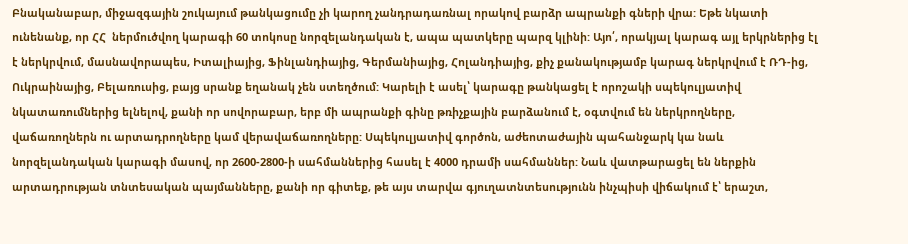Բնականաբար, միջազգային շուկայում թանկացումը չի կարող չանդրադառնալ որակով բարձր ապրանքի գների վրա: Եթե նկատի ունենանք, որ ՀՀ  ներմուծվող կարագի 60 տոկոսը նորզելանդական է, ապա պատկերը պարզ կլինի: Այո՛, որակյալ կարագ այլ երկրներից էլ է ներկրվում, մասնավորապես, Իտալիայից, Ֆինլանդիայից, Գերմանիայից, Հոլանդիայից, քիչ քանակությամբ կարագ ներկրվում է ՌԴ-ից, Ուկրաինայից, Բելառուսից, բայց սրանք եղանակ չեն ստեղծում: Կարելի է ասել՝ կարագը թանկացել է որոշակի սպեկուլյատիվ  նկատառումներից ելնելով, քանի որ սովորաբար, երբ մի ապրանքի գինը թռիչքային բարձանում է, օգտվում են ներկրողները, վաճառողներն ու արտադրողները կամ վերավաճառողները: Սպեկուլյատիվ գործոն, աժեոտաժային պահանջարկ կա նաև նորզելանդական կարագի մասով, որ 2600-2800-ի սահմաններից հասել է 4000 դրամի սահմաններ: Նաև վատթարացել են ներքին արտադրության տնտեսական պայմանները, քանի որ գիտեք, թե այս տարվա գյուղատնտեսությունն ինչպիսի վիճակում է՝ երաշտ,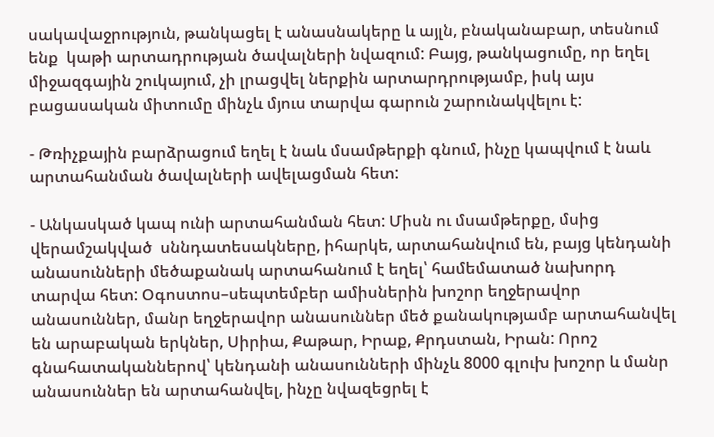սակավաջրություն, թանկացել է անասնակերը և այլն, բնականաբար, տեսնում ենք  կաթի արտադրության ծավալների նվազում: Բայց, թանկացումը, որ եղել  միջազգային շուկայում, չի լրացվել ներքին արտարդրությամբ, իսկ այս բացասական միտումը մինչև մյուս տարվա գարուն շարունակվելու է:

- Թռիչքային բարձրացում եղել է նաև մսամթերքի գնում, ինչը կապվում է նաև արտահանման ծավալների ավելացման հետ:

- Անկասկած կապ ունի արտահանման հետ: Միսն ու մսամթերքը, մսից վերամշակված  սննդատեսակները, իհարկե, արտահանվում են, բայց կենդանի անասունների մեծաքանակ արտահանում է եղել՝ համեմատած նախորդ տարվա հետ: Օգոստոս–սեպտեմբեր ամիսներին խոշոր եղջերավոր անասուններ, մանր եղջերավոր անասուններ մեծ քանակությամբ արտահանվել են արաբական երկներ, Սիրիա, Քաթար, Իրաք, Քրդստան, Իրան: Որոշ գնահատականներով՝ կենդանի անասունների մինչև 8000 գլուխ խոշոր և մանր անասուններ են արտահանվել, ինչը նվազեցրել է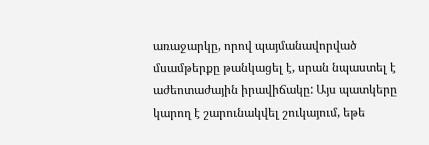առաջարկը, որով պայմանավորված մսամթերքը թանկացել է, սրան նպաստել է աժեոտաժային իրավիճակը: Այս պատկերը կարող է շարունակվել շուկայում, եթե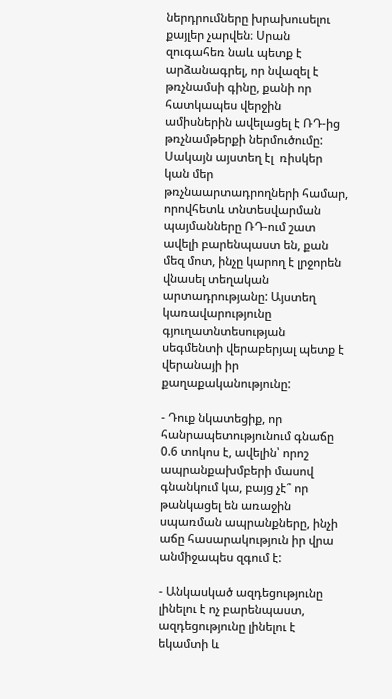ներդրումները խրախուսելու քայլեր չարվեն։ Սրան զուգահեռ նաև պետք է արձանագրել, որ նվազել է թռչնամսի գինը, քանի որ հատկապես վերջին ամիսներին ավելացել է ՌԴ-ից թռչնամթերքի ներմուծումը: Սակայն այստեղ էլ  ռիսկեր կան մեր թռչնաարտադրողների համար, որովհետև տնտեսվարման պայմանները ՌԴ-ում շատ ավելի բարենպաստ են, քան մեզ մոտ, ինչը կարող է լրջորեն վնասել տեղական արտադրությանը: Այստեղ կառավարությունը գյուղատնտեսության սեգմենտի վերաբերյալ պետք է վերանայի իր քաղաքականությունը:

- Դուք նկատեցիք, որ հանրապետությունում գնաճը 0.6 տոկոս է, ավելին՝ որոշ ապրանքախմբերի մասով գնանկում կա, բայց չէ՞ որ թանկացել են առաջին սպառման ապրանքները, ինչի  աճը հասարակություն իր վրա անմիջապես զգում է:

- Անկասկած ազդեցությունը լինելու է ոչ բարենպաստ, ազդեցությունը լինելու է եկամտի և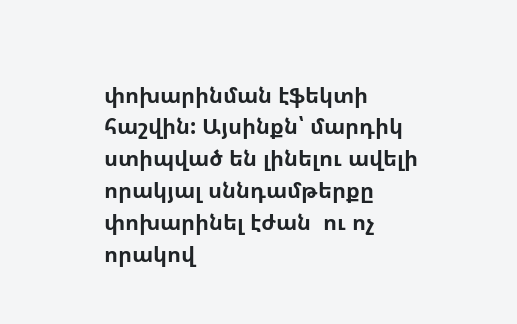փոխարինման էֆեկտի հաշվին: Այսինքն՝ մարդիկ ստիպված են լինելու ավելի որակյալ սննդամթերքը փոխարինել էժան  ու ոչ որակով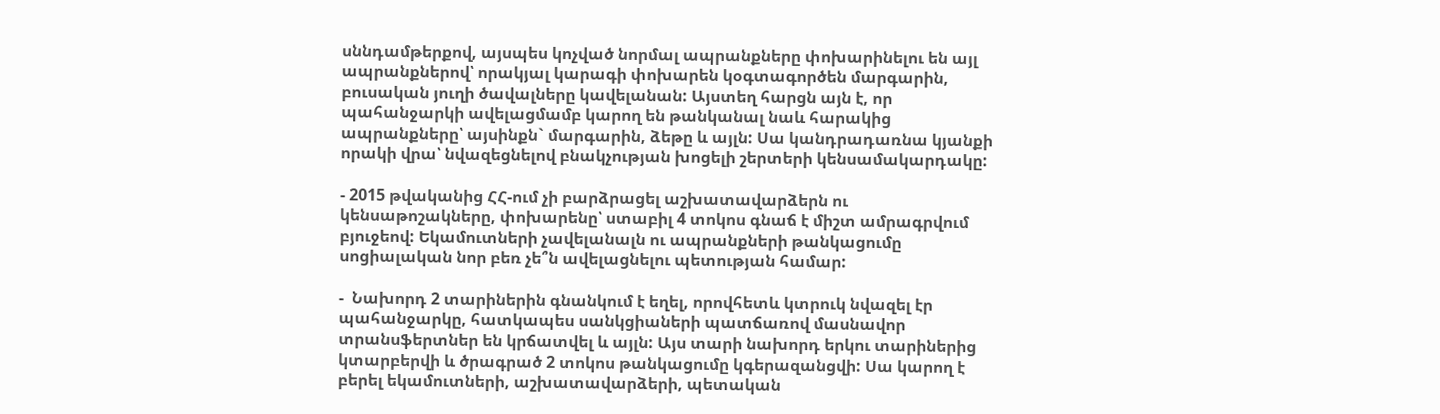սննդամթերքով, այսպես կոչված նորմալ ապրանքները փոխարինելու են այլ ապրանքներով՝ որակյալ կարագի փոխարեն կօգտագործեն մարգարին, բուսական յուղի ծավալները կավելանան: Այստեղ հարցն այն է, որ  պահանջարկի ավելացմամբ կարող են թանկանալ նաև հարակից ապրանքները՝ այսինքն` մարգարին, ձեթը և այլն: Սա կանդրադառնա կյանքի որակի վրա՝ նվազեցնելով բնակչության խոցելի շերտերի կենսամակարդակը:

- 2015 թվականից ՀՀ-ում չի բարձրացել աշխատավարձերն ու կենսաթոշակները, փոխարենը՝ ստաբիլ 4 տոկոս գնաճ է միշտ ամրագրվում բյուջեով: Եկամուտների չավելանալն ու ապրանքների թանկացումը սոցիալական նոր բեռ չե՞ն ավելացնելու պետության համար:

-  Նախորդ 2 տարիներին գնանկում է եղել, որովհետև կտրուկ նվազել էր պահանջարկը, հատկապես սանկցիաների պատճառով մասնավոր տրանսֆերտներ են կրճատվել և այլն: Այս տարի նախորդ երկու տարիներից կտարբերվի և ծրագրած 2 տոկոս թանկացումը կգերազանցվի: Սա կարող է  բերել եկամուտների, աշխատավարձերի, պետական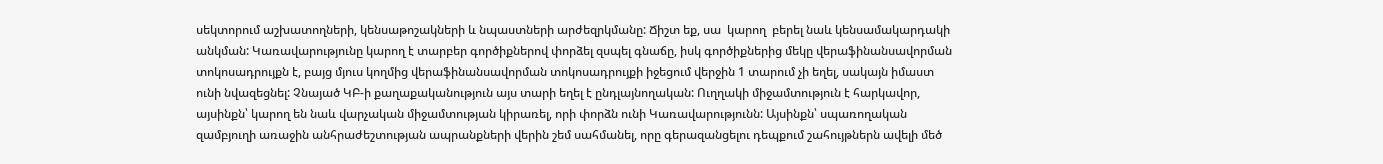սեկտորում աշխատողների, կենսաթոշակների և նպաստների արժեզրկմանը: Ճիշտ եք, սա  կարող  բերել նաև կենսամակարդակի անկման: Կառավարությունը կարող է տարբեր գործիքներով փորձել զսպել գնաճը, իսկ գործիքներից մեկը վերաֆինանսավորման տոկոսադրույքն է, բայց մյուս կողմից վերաֆինանսավորման տոկոսադրույքի իջեցում վերջին 1 տարում չի եղել, սակայն իմաստ ունի նվազեցնել: Չնայած ԿԲ-ի քաղաքականություն այս տարի եղել է ընդլայնողական: Ուղղակի միջամտություն է հարկավոր, այսինքն՝ կարող են նաև վարչական միջամտության կիրառել, որի փորձն ունի Կառավարությունն: Այսինքն՝ սպառողական զամբյուղի առաջին անհրաժեշտության ապրանքների վերին շեմ սահմանել, որը գերազանցելու դեպքում շահույթներն ավելի մեծ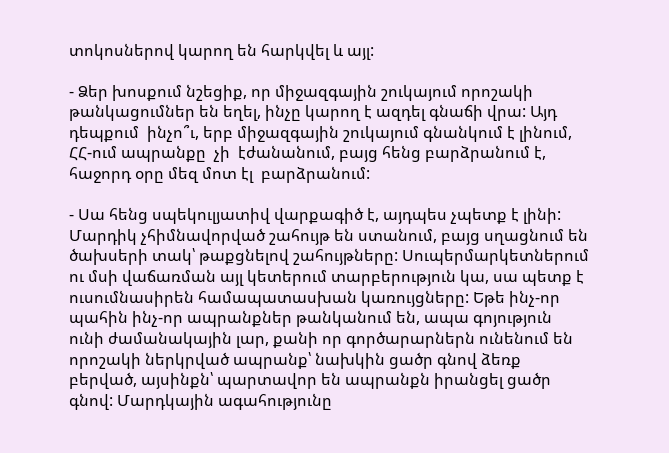տոկոսներով կարող են հարկվել և այլ:

- Ձեր խոսքում նշեցիք, որ միջազգային շուկայում որոշակի թանկացումներ են եղել, ինչը կարող է ազդել գնաճի վրա: Այդ դեպքում  ինչո՞ւ, երբ միջազգային շուկայում գնանկում է լինում, ՀՀ-ում ապրանքը  չի  էժանանում, բայց հենց բարձրանում է, հաջորդ օրը մեզ մոտ էլ  բարձրանում:

- Սա հենց սպեկուլյատիվ վարքագիծ է, այդպես չպետք է լինի: Մարդիկ չհիմնավորված շահույթ են ստանում, բայց սղացնում են ծախսերի տակ՝ թաքցնելով շահույթները: Սուպերմարկետներում ու մսի վաճառման այլ կետերում տարբերություն կա, սա պետք է ուսումնասիրեն համապատասխան կառույցները: Եթե ինչ-որ պահին ինչ-որ ապրանքներ թանկանում են, ապա գոյություն ունի ժամանակային լար, քանի որ գործարարներն ունենում են որոշակի ներկրված ապրանք՝ նախկին ցածր գնով ձեռք բերված, այսինքն՝ պարտավոր են ապրանքն իրանցել ցածր գնով: Մարդկային ագահությունը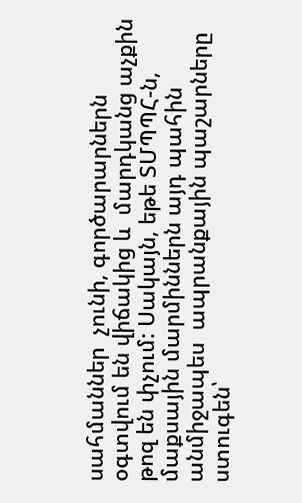սահմաններ  չունի, գործարարներն օգտվում են վիճակից և  մարդկանց աչքին թոզ են փչում: Սակայն, եթե ՏՄՊՊՀ-ն, մաքսային մարմիններն այդ պահին անմիջապես  ապրանքային պաշարները ստուգեն՝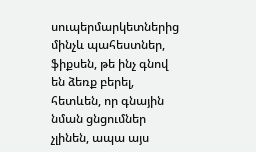սուպերմարկետներից մինչև պահեստներ,  ֆիքսեն, թե ինչ գնով են ձեռք բերել, հետևեն, որ գնային նման ցնցումներ չլինեն, ապա այս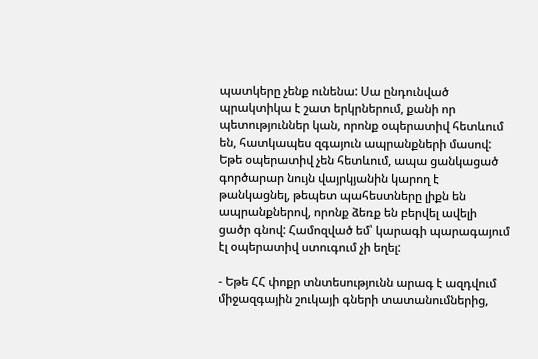պատկերը չենք ունենա: Սա ընդունված պրակտիկա է շատ երկրներում, քանի որ պետություններ կան, որոնք օպերատիվ հետևում են, հատկապես զգայուն ապրանքների մասով: Եթե օպերատիվ չեն հետևում, ապա ցանկացած գործարար նույն վայրկյանին կարող է թանկացնել, թեպետ պահեստները լիքն են ապրանքներով, որոնք ձեռք են բերվել ավելի ցածր գնով: Համոզված եմ՝ կարագի պարագայում էլ օպերատիվ ստուգում չի եղել:

- Եթե ՀՀ փոքր տնտեսությունն արագ է ազդվում միջազգային շուկայի գների տատանումներից,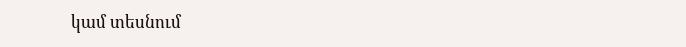կամ տեսնում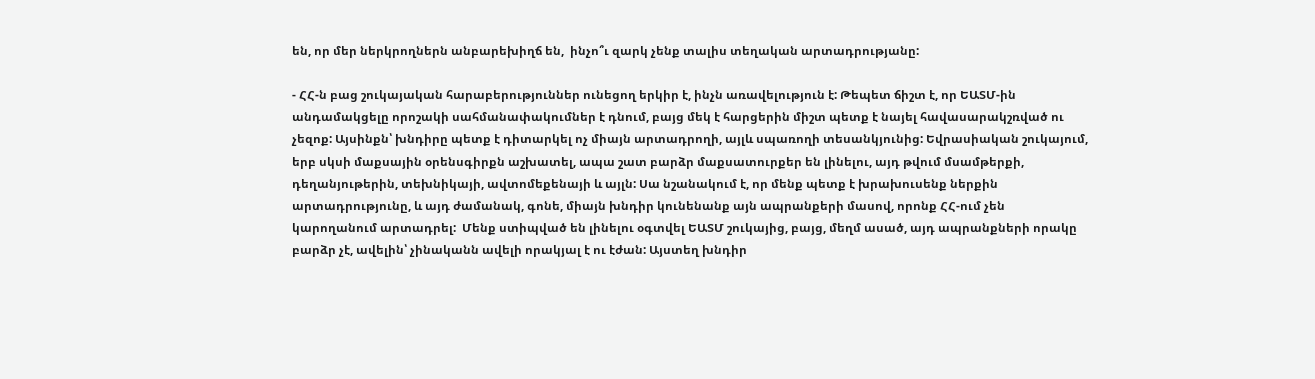են, որ մեր ներկրողներն անբարեխիղճ են,  ինչո՞ւ զարկ չենք տալիս տեղական արտադրությանը:

- ՀՀ-ն բաց շուկայական հարաբերություններ ունեցող երկիր է, ինչն առավելություն է: Թեպետ ճիշտ է, որ ԵԱՏՄ-ին անդամակցելը որոշակի սահմանափակումներ է դնում, բայց մեկ է հարցերին միշտ պետք է նայել հավասարակշռված ու չեզոք: Այսինքն՝ խնդիրը պետք է դիտարկել ոչ միայն արտադրողի, այլև սպառողի տեսանկյունից: Եվրասիական շուկայում, երբ սկսի մաքսային օրենսգիրքն աշխատել, ապա շատ բարձր մաքսատուրքեր են լինելու, այդ թվում մսամթերքի, դեղանյութերին, տեխնիկայի, ավտոմեքենայի և այլն: Սա նշանակում է, որ մենք պետք է խրախուսենք ներքին արտադրությունը, և այդ ժամանակ, գոնե, միայն խնդիր կունենանք այն ապրանքերի մասով, որոնք ՀՀ-ում չեն կարողանում արտադրել:  Մենք ստիպված են լինելու օգտվել ԵԱՏՄ շուկայից, բայց, մեղմ ասած, այդ ապրանքների որակը բարձր չէ, ավելին՝ չինականն ավելի որակյալ է ու էժան: Այստեղ խնդիր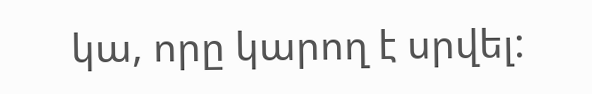կա, որը կարող է սրվել: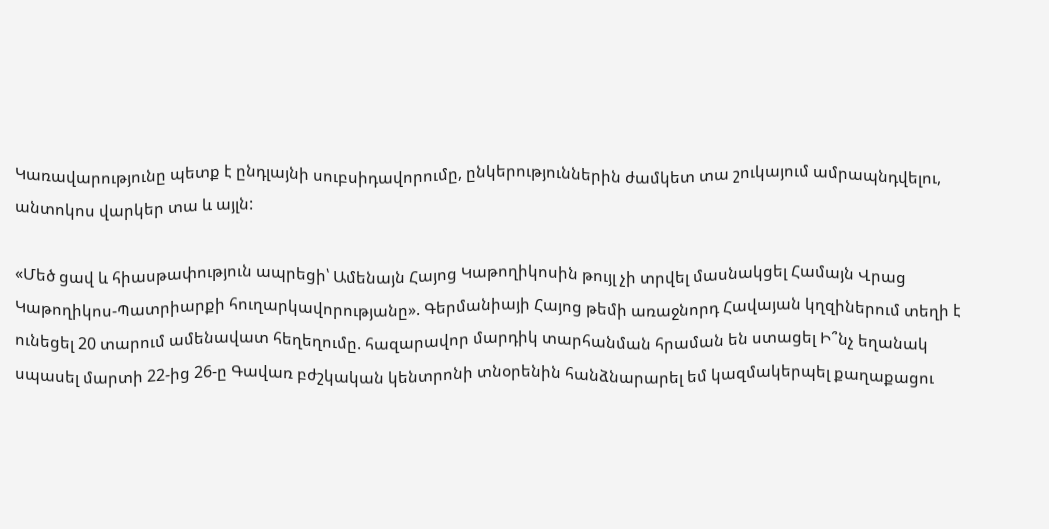Կառավարությունը պետք է ընդլայնի սուբսիդավորումը, ընկերություններին ժամկետ տա շուկայում ամրապնդվելու, անտոկոս վարկեր տա և այլն:

«Մեծ ցավ և հիասթափություն ապրեցի՝ Ամենայն Հայոց Կաթողիկոսին թույլ չի տրվել մասնակցել Համայն Վրաց Կաթողիկոս-Պատրիարքի հուղարկավորությանը». Գերմանիայի Հայոց թեմի առաջնորդ Հավայան կղզիներում տեղի է ունեցել 20 տարում ամենավատ հեղեղումը. հազարավոր մարդիկ տարհանման հրաման են ստացել Ի՞նչ եղանակ սպասել մարտի 22-ից 26-ը Գավառ բժշկական կենտրոնի տնօրենին հանձնարարել եմ կազմակերպել քաղաքացու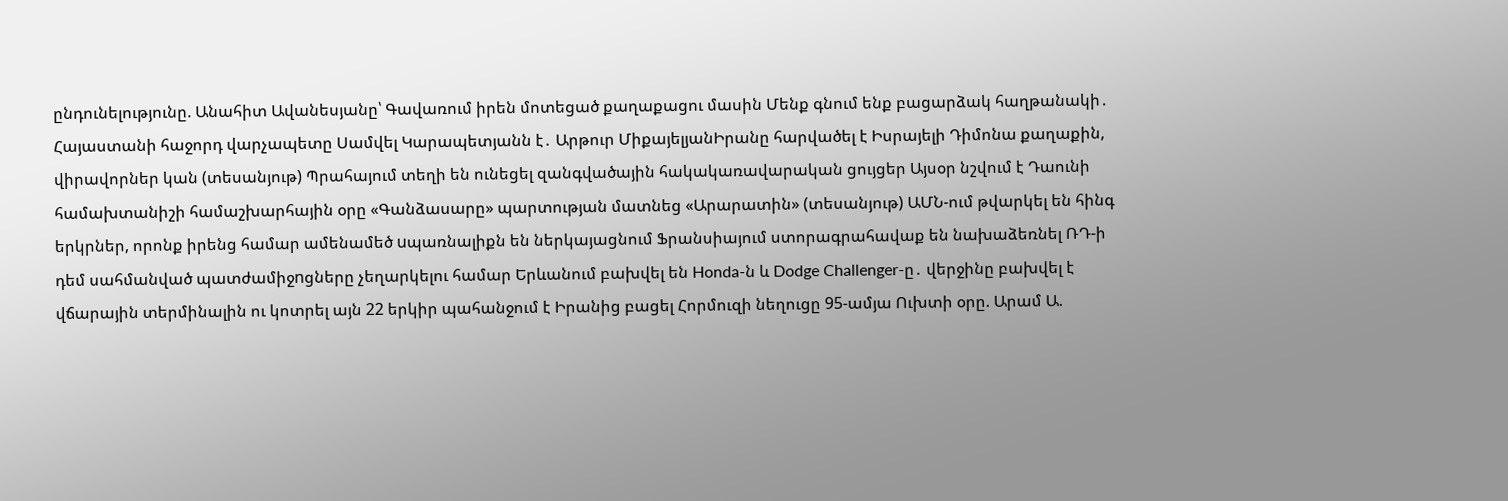ընդունելությունը. Անահիտ Ավանեսյանը՝ Գավառում իրեն մոտեցած քաղաքացու մասին Մենք գնում ենք բացարձակ հաղթանակի․ Հայաստանի հաջորդ վարչապետը Սամվել Կարապետյանն է․ Արթուր ՄիքայելյանԻրանը հարվածել է Իսրայելի Դիմոնա քաղաքին, վիրավորներ կան (տեսանյութ) Պրահայում տեղի են ունեցել զանգվածային հակակառավարական ցույցեր Այսօր նշվում է Դաունի համախտանիշի համաշխարհային օրը «Գանձասարը» պարտության մատնեց «Արարատին» (տեսանյութ) ԱՄՆ-ում թվարկել են հինգ երկրներ, որոնք իրենց համար ամենամեծ uպառնալիքն են ներկայացնում Ֆրանսիայում ստորագրահավաք են նախաձեռնել ՌԴ-ի դեմ սահմանված պատժամիջnցները չեղարկելու համար Երևանում բախվել են Honda-ն և Dodge Challenger-ը․ վերջինը բախվել է վճարային տերմինալին ու կոտրել այն 22 երկիր պահանջում է Իրանից բացել Հորմուզի նեղուցը 95-ամյա Ուխտի օրը. Արամ Ա.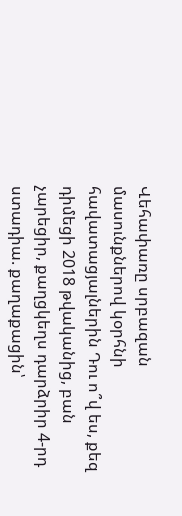Վեհափառը սրբազան մասունքներով կօրհնի հավատացյալներին Դու ո՞վ ես, քեզ դիմեցի 2018 թվականից, բան չարեցիր, քաղցկեղս դարձրիր 4-րդ ստադիա. քաղաքացին՝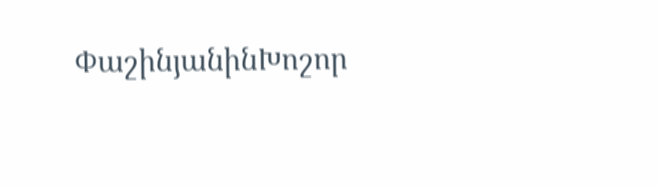ՓաշինյանինԽոշոր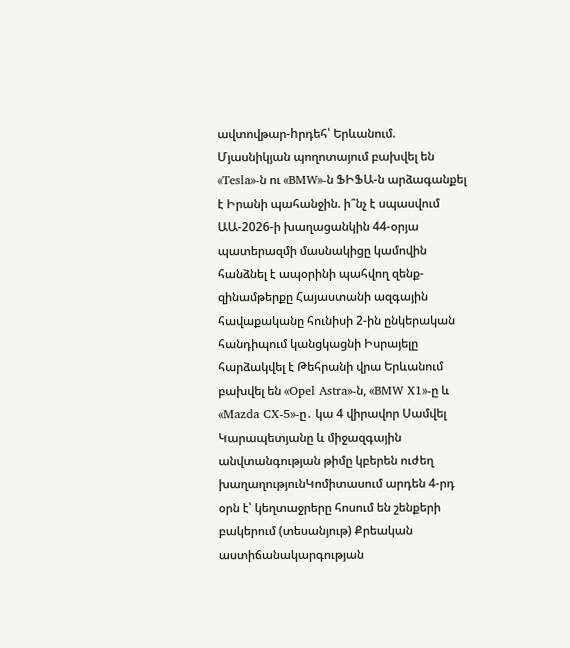ավտովթար-hրդեհ՝ Երևանում. Մյասնիկյան պողոտայում բախվել են «Tesla»-ն ու «BMW»-ն ՖԻՖԱ-ն արձագանքել է Իրանի պահանջին. ի՞նչ է սպասվում ԱԱ-2026-ի խաղացանկին 44-օրյա պատերազմի մասնակիցը կամովին հանձնել է ապօրինի պահվող զենք-զինամթերքը Հայաստանի ազգային հավաքականը հունիսի 2-ին ընկերական հանդիպում կանցկացնի Իսրայելը հարձակվել է Թեհրանի վրա Երևանում բախվել են «Opel Astra»-ն, «BMW X1»-ը և «Mazda CX-5»-ը․ կա 4 վիրավոր Սամվել Կարապետյանը և միջազգային անվտանգության թիմը կբերեն ուժեղ խաղաղությունԿոմիտասում արդեն 4-րդ օրն է՝ կեղտաջրերը հոսում են շենքերի բակերում (տեսանյութ) Քրեական աստիճանակարգության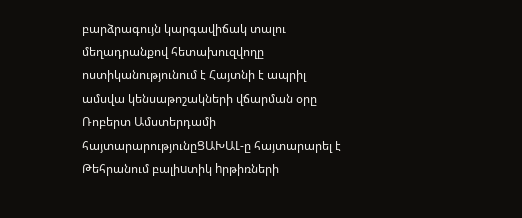բարձրագույն կարգավիճակ տալու մեղադրանքով հետախուզվողը ոստիկանությունում է Հայտնի է ապրիլ ամսվա կենսաթոշակների վճարման օրը Ռոբերտ Ամստերդամի հայտարարությունըՑԱԽԱԼ-ը հայտարարել է Թեհրանում բալիuտիկ hրթիռների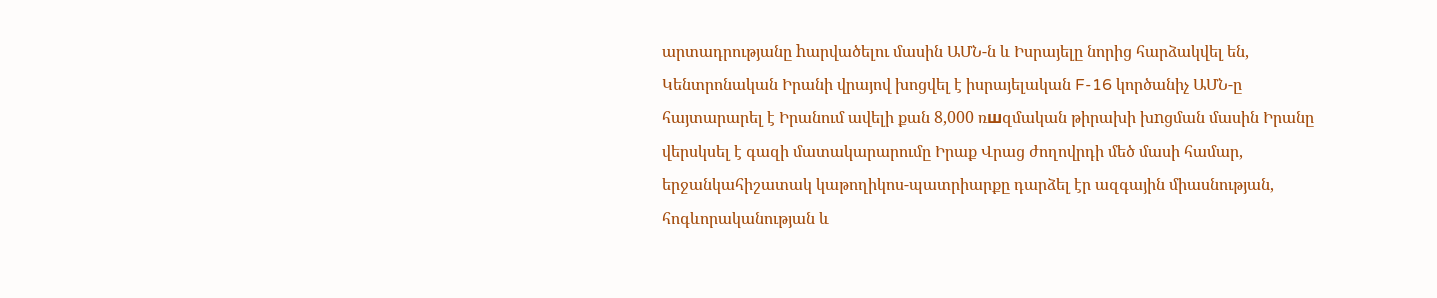արտադրությանը hարվածելու մասին ԱՄՆ-ն և Իսրայելը նորից հարձակվել են, Կենտրոնական Իրանի վրայով խոցվել է իսրայելական F-16 կործանիչ ԱՄՆ-ը հայտարարել է Իրանում ավելի քան 8,000 ռшզմական թիրախի խnցման մասին Իրանը վերսկսել է գազի մատակարարումը Իրաք Վրաց ժողովրդի մեծ մասի համար, երջանկահիշատակ կաթողիկոս-պատրիարքը դարձել էր ազգային միասնության, հոգևորականության և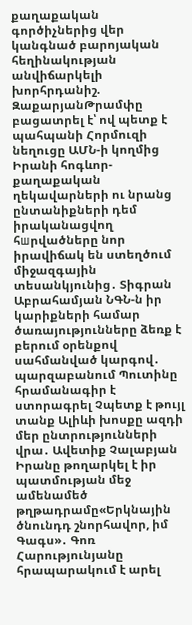քաղաքական գործիչներից վեր կանգնած բարոյական հեղինակության անվիճարկելի խորհրդանիշ. ԶաքարյանԹրամփը բացատրել է՝ ով պետք է պահպանի Հորմուզի նեղուցը ԱՄՆ-ի կողմից Իրանի հոգևոր-քաղաքական ղեկավարների ու նրանց ընտանիքների դեմ իրականացվող հшրվածները նոր իրավիճակ են ստեղծում միջազգային տեսանկյունից․ Տիգրան Աբրահամյան ՆԳՆ-ն իր կարիքների համար ծառայությունները ձեռք է բերում օրենքով սահմանված կարգով․ պարզաբանում Պուտինը հրամանագիր է ստորագրել Չպետք է թույլ տանք Ալիևի խոսքը ազդի մեր ընտրությունների վրա․ Ավետիք Չալաբյան Իրանը թողարկել է իր պատմության մեջ ամենամեծ թղթադրամը«Երկնային ծնունդդ շնորհավոր, իմ Գագս»․ Գոռ Հարությունյանը հրապարակում է արել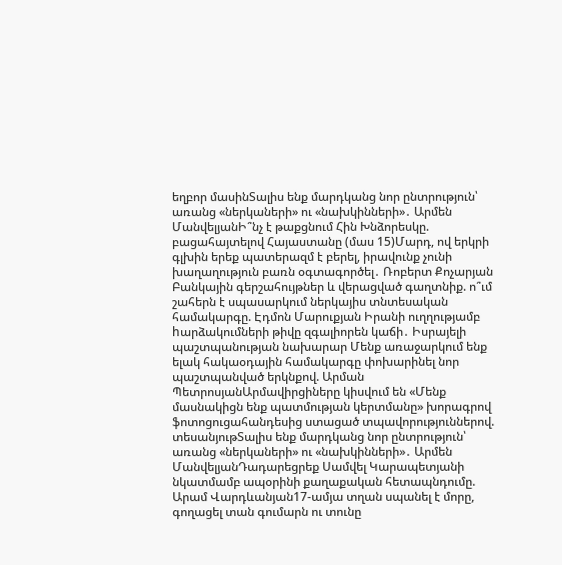եղբոր մասինՏալիս ենք մարդկանց նոր ընտրություն՝ առանց «ներկաների» ու «նախկինների»․ Արմեն ՄանվելյանԻ՞նչ է թաքցնում Հին Խնձորեսկը. բացահայտելով Հայաստանը (մաս 15)Մարդ, ով երկրի գլխին երեք պատերազմ է բերել, իրավունք չունի խաղաղություն բառն օգտագործել․ Ռոբերտ Քոչարյան Բանկային գերշահույթներ և վերացված գաղտնիք. ո՞ւմ շահերն է սպասարկում ներկայիս տնտեսական համակարգը. Էդմոն Մարուքյան Իրանի ուղղությամբ hարձակումների թիվը զգալիորեն կաճի․ Իսրայելի պաշտպանության նախարար Մենք առաջարկում ենք ելակ հակաօդային համակարգը փոխարինել նոր պաշտպանված երկնքով. Արման ՊետրոսյանԱրմավիրցիները կիսվում են «Մենք մասնակիցն ենք պատմության կերտմանը» խորագրով ֆոտոցուցահանդեսից ստացած տպավորություններով. տեսանյութՏալիս ենք մարդկանց նոր ընտրություն՝ առանց «ներկաների» ու «նախկինների»․ Արմեն ՄանվելյանԴադարեցրեք Սամվել Կարապետյանի նկատմամբ ապօրինի քաղաքական հետապնդումը. Արամ Վարդևանյան17-ամյա տղան սպանել է մորը, գողացել տան գումարն ու տունը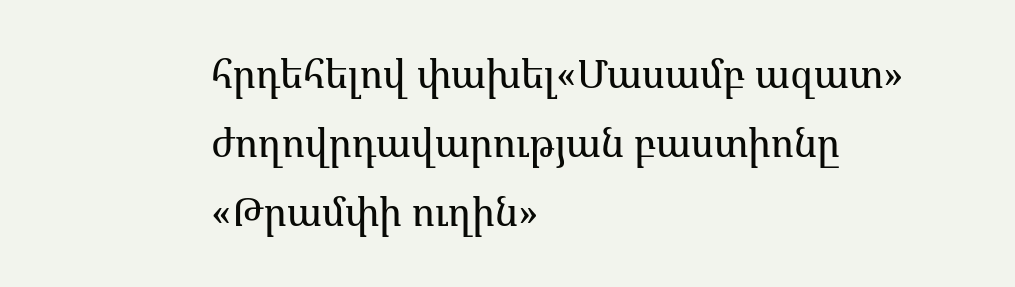հրդեհելով փախել«Մասամբ ազատ» ժողովրդավարության բաստիոնը «Թրամփի ուղին»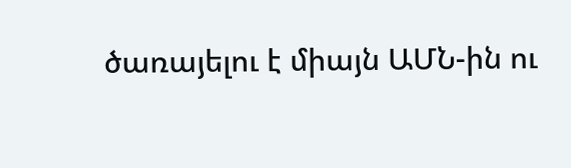ծառայելու է միայն ԱՄՆ-ին ու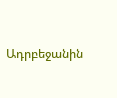Ադրբեջանին